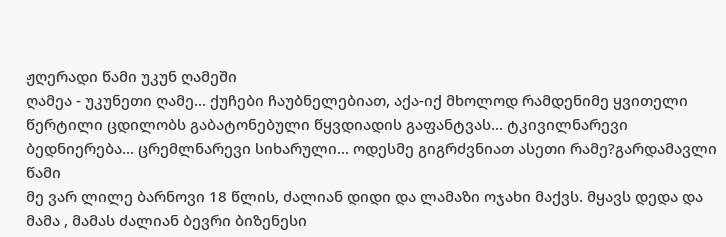ჟღერადი წამი უკუნ ღამეში
ღამეა - უკუნეთი ღამე... ქუჩები ჩაუბნელებიათ, აქა-იქ მხოლოდ რამდენიმე ყვითელი წერტილი ცდილობს გაბატონებული წყვდიადის გაფანტვას... ტკივილნარევი ბედნიერება... ცრემლნარევი სიხარული... ოდესმე გიგრძვნიათ ასეთი რამე?გარდამავლი წამი
მე ვარ ლილე ბარნოვი 18 წლის, ძალიან დიდი და ლამაზი ოჯახი მაქვს. მყავს დედა და მამა , მამას ძალიან ბევრი ბიზენესი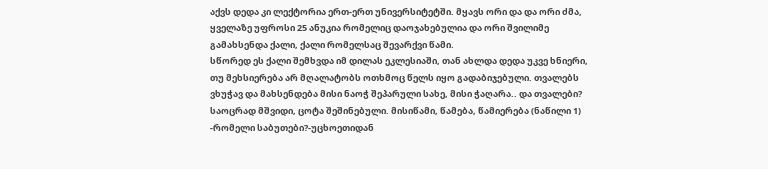აქვს დედა კი ლექტორია ერთ-ერთ უნივერსიტეტში. მყავს ორი და და ორი ძმა, ყველაზე უფროსი 25 ანუკია რომელიც დაოჯახებულია და ორი შვილიმე გამახსენდა ქალი, ქალი რომელსაც შევარქვი წამი.
სწორედ ეს ქალი შემხვდა იმ დილას ეკლესიაში, თან ახლდა დედა უკვე ხნიერი, თუ მეხსიერება არ მღალატობს ოთხმოც წელს იყო გადაბიჯებული. თვალებს ვხუჭავ და მახსენდება მისი ნაოჭ შეპარული სახე, მისი ჭაღარა.. და თვალები? საოცრად მშვიდი, ცოტა შეშინებული. მისიწამი, წამება, წამიერება (ნაწილი 1)
-რომელი საბუთები?-უცხოეთიდან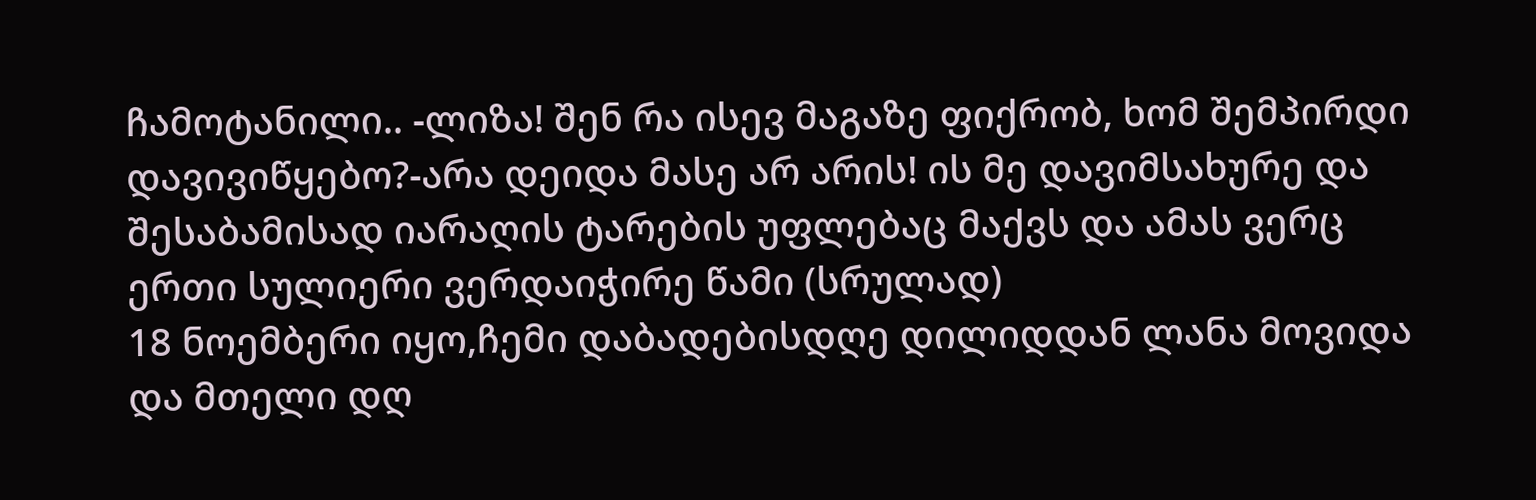ჩამოტანილი.. -ლიზა! შენ რა ისევ მაგაზე ფიქრობ, ხომ შემპირდი დავივიწყებო?-არა დეიდა მასე არ არის! ის მე დავიმსახურე და შესაბამისად იარაღის ტარების უფლებაც მაქვს და ამას ვერც ერთი სულიერი ვერდაიჭირე წამი (სრულად)
18 ნოემბერი იყო,ჩემი დაბადებისდღე დილიდდან ლანა მოვიდა და მთელი დღ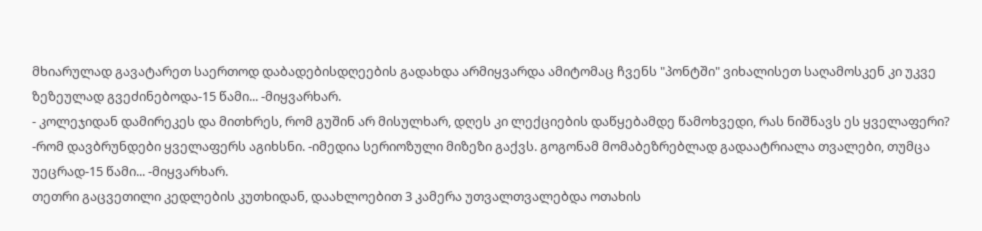მხიარულად გავატარეთ საერთოდ დაბადებისდღეების გადახდა არმიყვარდა ამიტომაც ჩვენს "პონტში" ვიხალისეთ საღამოსკენ კი უკვე ზეზეულად გვეძინებოდა-15 წამი... -მიყვარხარ.
- კოლეჯიდან დამირეკეს და მითხრეს, რომ გუშინ არ მისულხარ, დღეს კი ლექციების დაწყებამდე წამოხვედი, რას ნიშნავს ეს ყველაფერი? -რომ დავბრუნდები ყველაფერს აგიხსნი. -იმედია სერიოზული მიზეზი გაქვს. გოგონამ მომაბეზრებლად გადაატრიალა თვალები, თუმცა უეცრად-15 წამი... -მიყვარხარ.
თეთრი გაცვეთილი კედლების კუთხიდან, დაახლოებით 3 კამერა უთვალთვალებდა ოთახის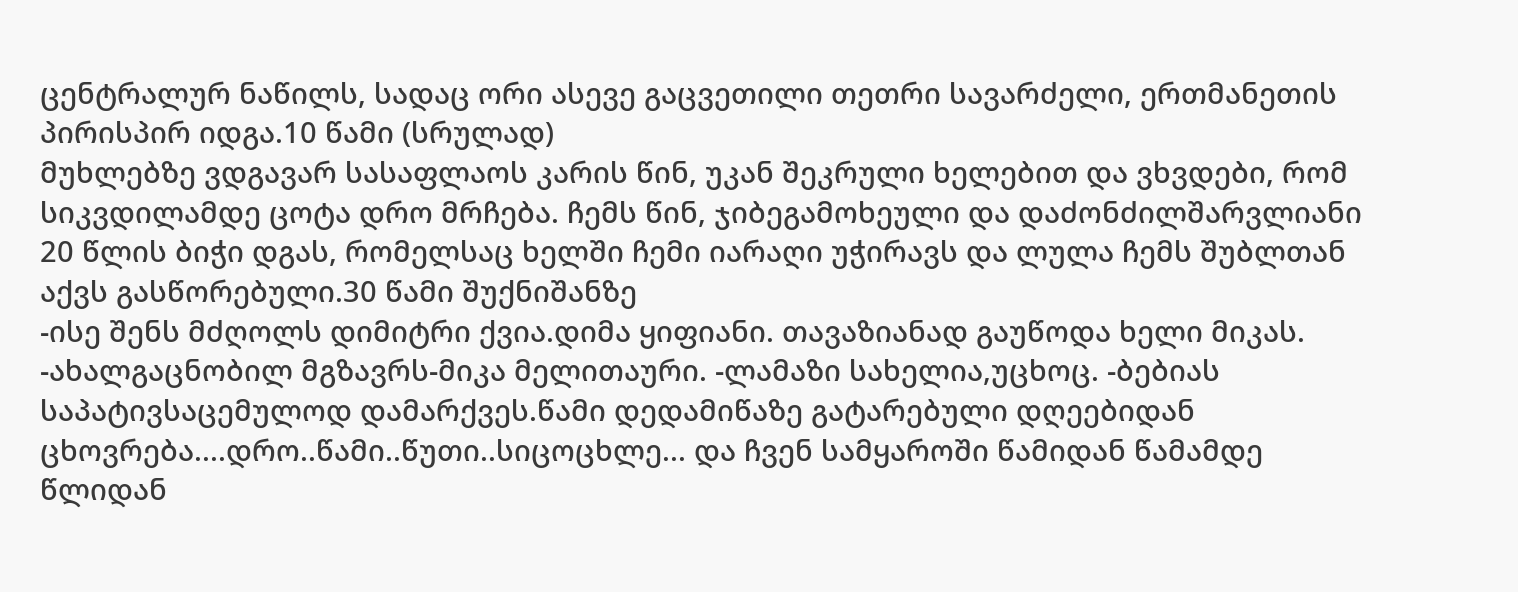ცენტრალურ ნაწილს, სადაც ორი ასევე გაცვეთილი თეთრი სავარძელი, ერთმანეთის პირისპირ იდგა.10 წამი (სრულად)
მუხლებზე ვდგავარ სასაფლაოს კარის წინ, უკან შეკრული ხელებით და ვხვდები, რომ სიკვდილამდე ცოტა დრო მრჩება. ჩემს წინ, ჯიბეგამოხეული და დაძონძილშარვლიანი 20 წლის ბიჭი დგას, რომელსაც ხელში ჩემი იარაღი უჭირავს და ლულა ჩემს შუბლთან აქვს გასწორებული.30 წამი შუქნიშანზე
-ისე შენს მძღოლს დიმიტრი ქვია.დიმა ყიფიანი. თავაზიანად გაუწოდა ხელი მიკას. -ახალგაცნობილ მგზავრს-მიკა მელითაური. -ლამაზი სახელია,უცხოც. -ბებიას საპატივსაცემულოდ დამარქვეს.წამი დედამიწაზე გატარებული დღეებიდან
ცხოვრება....დრო..წამი..წუთი..სიცოცხლე... და ჩვენ სამყაროში წამიდან წამამდე წლიდან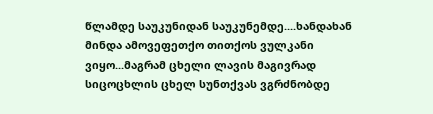წლამდე საუკუნიდან საუკუნემდე....ხანდახან მინდა ამოვეფეთქო თითქოს ვულკანი ვიყო...მაგრამ ცხელი ლავის მაგივრად სიცოცხლის ცხელ სუნთქვას ვგრძნობდე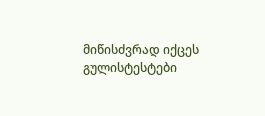მიწისძვრად იქცეს გულისტესტები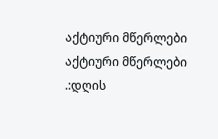აქტიური მწერლები
აქტიური მწერლები
.:დღის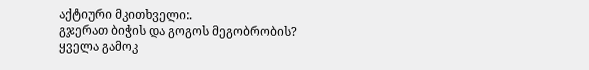აქტიური მკითხველი:.
გჯერათ ბიჭის და გოგოს მეგობრობის?
ყველა გამოკ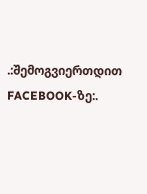.:შემოგვიერთდით FACEBOOK-ზე:.